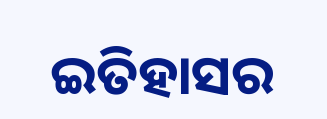ଇତିହାସର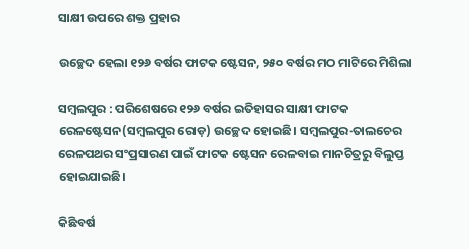ସାକ୍ଷୀ ଉପରେ ଶକ୍ତ ପ୍ରହାର

ଉଚ୍ଛେଦ ହେଲା ୧୨୬ ବର୍ଷର ଫାଟକ ଷ୍ଟେସନ, ୨୫୦ ବର୍ଷର ମଠ ମାଟିରେ ମିଶିଲା

ସମ୍ବଲପୁର : ପରିଶେଷରେ ୧୨୬ ବର୍ଷର ଇତିହାସର ସାକ୍ଷୀ ଫାଟକ ରେଳଷ୍ଟେସନ(ସମ୍ବଲପୁର ରୋଡ଼) ଉଚ୍ଛେଦ ହୋଇଛି। ସମ୍ବଲପୁର-ତାଲଚେର ରେଳପଥର ସଂପ୍ରସାରଣ ପାଇଁ ଫାଟକ ଷ୍ଟେସନ ରେଳବାଇ ମାନଚିତ୍ରରୁ ବିଲୁପ୍ତ ହୋଇଯାଇଛି।

କିଛିବର୍ଷ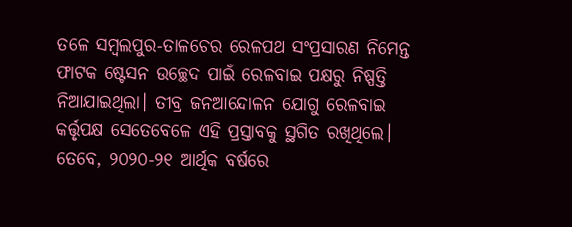ତଳେ ସମ୍ବଲପୁର-ତାଳଚେର ରେଳପଥ ସଂପ୍ରସାରଣ ନିମେନ୍ତ ଫାଟକ ଷ୍ଟେସନ ଉଚ୍ଛେଦ ପାଇଁ ରେଳବାଇ ପକ୍ଷରୁ ନିଷ୍ପତ୍ତି ନିଆଯାଇଥିଲା। ତୀବ୍ର ଜନଆନ୍ଦୋଳନ ଯୋଗୁ ରେଳବାଇ କର୍ତ୍ତୃପକ୍ଷ ସେତେବେଳେ ଏହି ପ୍ରସ୍ତାବକୁ ସ୍ଥଗିତ ରଖିଥିଲେ। ତେବେ, ୨୦୨୦-୨୧ ଆର୍ଥିକ ବର୍ଷରେ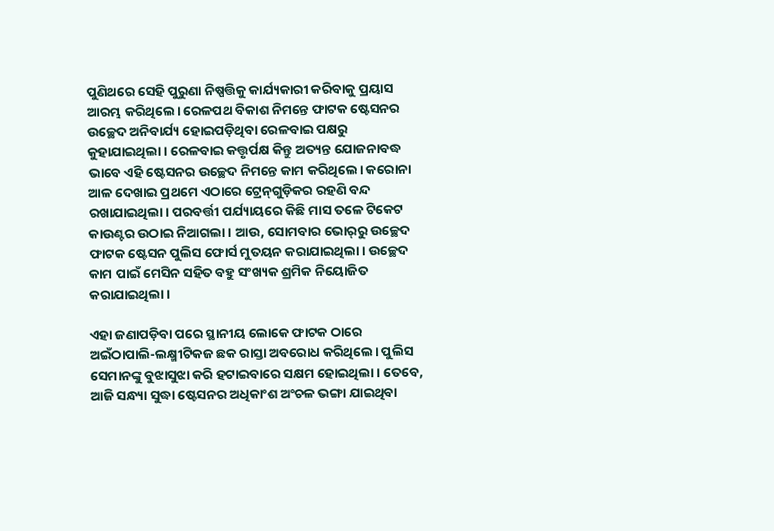ପୁଣିଥରେ ସେହି ପୁରୁଣା ନିଷ୍ପତ୍ତିକୁ କାର୍ଯ୍ୟକାରୀ କରିବାକୁ ପ୍ରୟାସ ଆରମ୍ଭ କରିଥିଲେ। ରେଳପଥ ବିକାଶ ନିମନ୍ତେ ଫାଟକ ଷ୍ଟେସନର ଉଚ୍ଛେଦ ଅନିବାର୍ଯ୍ୟ ହୋଇପଡ଼ିଥିବା ରେଳବାଇ ପକ୍ଷରୁ କୁହାଯାଇଥିଲା। ରେଳବାଇ କତ୍ତୃର୍ପକ୍ଷ କିନ୍ତୁ ଅତ୍ୟନ୍ତ ଯୋଜନାବଦ୍ଧ ଭାବେ ଏହି ଷ୍ଟେସନର ଉଚ୍ଛେଦ ନିମନ୍ତେ କାମ କରିଥିଲେ। କରୋନା ଆଳ ଦେଖାଇ ପ୍ରଥମେ ଏଠାରେ ଟ୍ରେନ୍‌ଗୁଡ଼ିକର ରହଣି ବନ୍ଦ ରଖାଯାଇଥିଲା। ପରବର୍ତ୍ତୀ ପର୍ଯ୍ୟାୟରେ କିଛି ମାସ ତଳେ ଟିକେଟ କାଉଣ୍ଟର ଉଠାଇ ନିଆଗଲା। ଆଉ, ସୋମବାର ଭୋର୍‌ରୁ ଉଚ୍ଛେଦ ଫାଟକ ଷ୍ଟେସନ ପୁଲିସ ଫୋର୍ସ ମୁତୟନ କରାଯାଇଥିଲା। ଉଚ୍ଛେଦ କାମ ପାଇଁ ମେସିନ ସହିତ ବହୁ ସଂଖ୍ୟକ ଶ୍ରମିକ ନିୟୋଜିତ କରାଯାଇଥିଲା।

ଏହା ଜଣାପଡ଼ିବା ପରେ ସ୍ଥାନୀୟ ଲୋକେ ଫାଟକ ଠାରେ ଅଇଁଠାପାଲି-ଲକ୍ଷ୍ମୀଟିକଜ ଛକ ରାସ୍ତା ଅବରୋଧ କରିଥିଲେ। ପୁଲିସ ସେମାନଙ୍କୁ ବୁଝାସୁଝା କରି ହଟାଇବାରେ ସକ୍ଷମ ହୋଇଥିଲା। ତେବେ, ଆଜି ସନ୍ଧ୍ୟା ସୁଦ୍ଧା ଷ୍ଟେସନର ଅଧିକାଂଶ ଅଂଚଳ ଭଙ୍ଗା ଯାଇଥିବା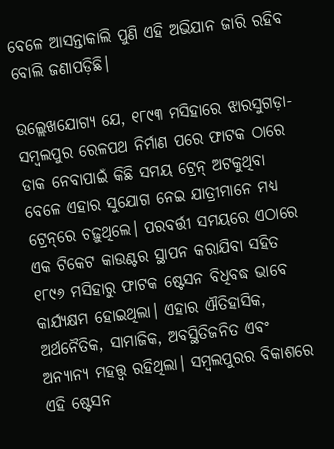ବେଳେ ଆସନ୍ତାକାଲି ପୁଣି ଏହି ଅଭିଯାନ ଜାରି ରହିବ ବୋଲି ଜଣାପଡ଼ିଛି।

ଉଲ୍ଲେଖଯୋଗ୍ୟ ଯେ, ୧୮୯୩ ମସିହାରେ ଝାରସୁଗଡ଼ା-ସମ୍ବଲପୁର ରେଳପଥ ନିର୍ମାଣ ପରେ ଫାଟକ ଠାରେ ଡାକ ନେବାପାଇଁ କିଛି ସମୟ ଟ୍ରେନ୍‌ ଅଟକୁଥିବା ବେଳେ ଏହାର ସୁଯୋଗ ନେଇ ଯାତ୍ରୀମାନେ ମଧ୍ୟ ଟ୍ରେନ୍‌ରେ ଚଢ଼ୁଥିଲେ। ପରବର୍ତ୍ତୀ ସମୟରେ ଏଠାରେ ଏକ ଟିକେଟ କାଉଣ୍ଟର ସ୍ଥାପନ କରାଯିବା ସହିତ ୧୮୯୬ ମସିହାରୁ ଫାଟକ ଷ୍ଟେସନ ବିଧିବଦ୍ଧ ଭାବେ କାର୍ଯ୍ୟକ୍ଷମ ହୋଇଥିଲା। ଏହାର ଐତିହାସିକ, ଅର୍ଥନୈତିକ, ସାମାଜିକ, ଅବସ୍ଥିତିଜନିତ ଏବଂ ଅନ୍ୟାନ୍ୟ ମହତ୍ତ୍ୱ ରହିଥିଲା। ସମ୍ବଲପୁରର ବିକାଶରେ ଏହି ଷ୍ଟେସନ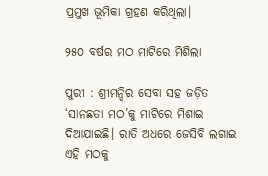ପ୍ରମୁଖ ଭୂମିକା ଗ୍ରହଣ କରିଥିଲା।

୨୫୦ ବର୍ଷର ମଠ ମାଟିରେ ମିଶିଲା

ପୁରୀ : ଶ୍ରୀମନ୍ଦିର ସେବା ସହ ଜଡ଼ିତ ‘ସାନଛତା ମଠ’କୁ ମାଟିରେ ମିଶାଇ ଦିଆଯାଇଛି। ରାତି ଅଧରେ ଜେସିବି ଲଗାଇ ଏହି ମଠକୁ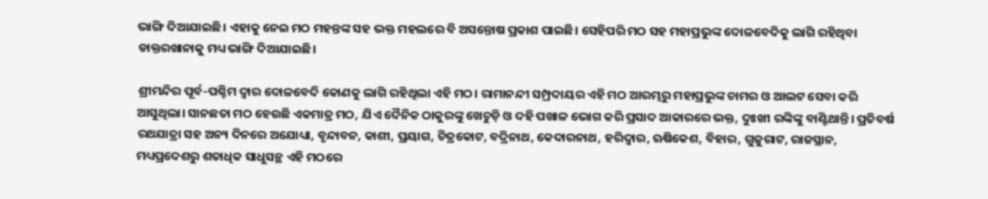ଭାଙ୍ଗି ଦିଆଯାଇଛି। ଏହାକୁ ନେଇ ମଠ ମହନ୍ତଙ୍କ ସହ ଭକ୍ତ ମହଲରେ ବି ଅସନ୍ତୋଷ ପ୍ରକାଶ ପାଇଛି। ସେହିପରି ମଠ ସହ ମହାପ୍ରଭୁଙ୍କ ଦୋଳବେଦିକୁ ଲାଗି ରହିଥିବା ଡାକ୍ତରଖାନାକୁ ମଧ୍ୟ ଭାଙ୍ଗି ଦିଆଯାଇଛି।

ଶ୍ରୀମନ୍ଦିର ପୂର୍ବ-ପଶ୍ଚିମ ଦ୍ବାର ଦୋଳବେଦି କୋଣକୁ ଲାଗି ରହିଥିଲା ଏହି ମଠ। ରାମାନନ୍ଦୀ ସମ୍ପ୍ରଦାୟର ଏହି ମଠ ଆରମ୍ଭରୁ ମହାପ୍ରଭୁଙ୍କ ଚାମର ଓ ଆଲଟ ସେବା କରି ଆସୁଥିଲା। ସାନଛତା ମଠ ହେଉଛି ଏକମାତ୍ର ମଠ, ଯିଏ ଦୈନିକ ଠାକୁରଙ୍କୁ ଖେଚୁଡ଼ି ଓ ଦହି ପଖାଳ ଭୋଗ କରି ପ୍ରସାଦ ଆକାରରେ ଭକ୍ତ, ଦୁଃଖୀ ରଙ୍କିଙ୍କୁ ବାଣ୍ଟିଥାନ୍ତି। ପ୍ରତିବର୍ଷ ରଥଯାତ୍ରା ସହ ଅନ୍ୟ ଦିନରେ ଅଯୋଧ୍ୟା, ବୃନ୍ଦାବନ, କାଶୀ, ପ୍ରୟାଗ, ଚିତ୍ରକୋଟ, ବଦ୍ରିନାଥ, କେଦାରନାଥ, ହରିଦ୍ବାର, ଋଷିକେଶ, ବିହାର, ଗୁଜୁରାଟ, ରାଜସ୍ଥାନ, ମଧ୍ୟପ୍ରଦେଶରୁ ଶତାଧିକ ସାଧୁସନ୍ଥ ଏହି ମଠରେ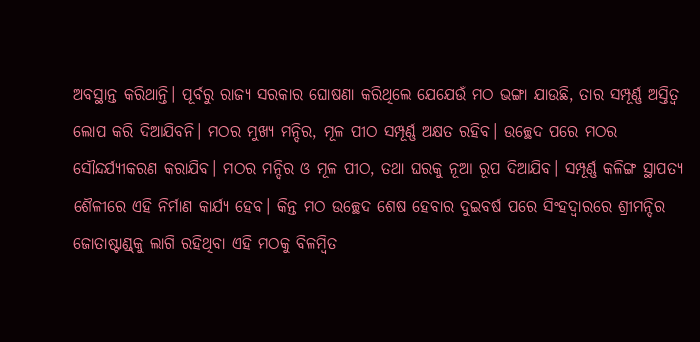ଅବସ୍ଥାନ୍ତ କରିଥାନ୍ତି। ପୂର୍ବରୁ ରାଜ୍ୟ ସରକାର ଘୋଷଣା କରିଥିଲେ ଯେଯେଉଁ ମଠ ଭଙ୍ଗା ଯାଉଛି, ତାର ସମ୍ପୂର୍ଣ୍ଣ ଅସ୍ତିତ୍ବ ଲୋପ କରି ଦିଆଯିବନି। ମଠର ମୁଖ୍ୟ ମନ୍ଦିର, ମୂଳ ପୀଠ ସମ୍ପୂର୍ଣ୍ଣ ଅକ୍ଷତ ରହିବ। ଉଚ୍ଛେଦ ପରେ ମଠର ସୌନ୍ଦର୍ଯ୍ୟୀକରଣ କରାଯିବ। ମଠର ମନ୍ଦିର ଓ ମୂଳ ପୀଠ, ତଥା ଘରକୁ ନୂଆ ରୂପ ଦିଆଯିବ। ସମ୍ପୂର୍ଣ୍ଣ କଳିଙ୍ଗ ସ୍ଥାପତ୍ୟ ଶୈଳୀରେ ଏହି ନିର୍ମାଣ କାର୍ଯ୍ୟ ହେବ। କିନ୍ତ ମଠ ଉଚ୍ଛେଦ ଶେଷ ହେବାର ଦୁଇବର୍ଷ ପରେ ସିଂହଦ୍ବାରରେ ଶ୍ରୀମନ୍ଦିର ଜୋତାଷ୍ଟାଣ୍ଡ୍‌କୁ ଲାଗି ରହିଥିବା ଏହି ମଠକୁ ବିଳମ୍ବିତ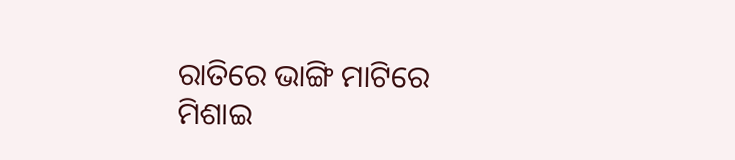ରାତିରେ ଭାଙ୍ଗି ମାଟିରେ ମିଶାଇ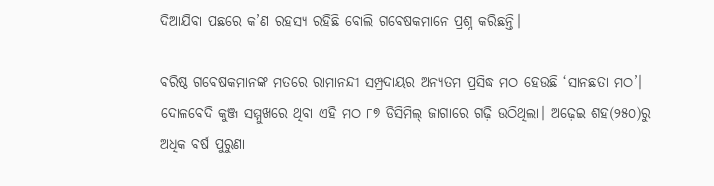ଦିଆଯିବା ପଛରେ କ’ଣ ରହସ୍ୟ ରହିଛି ବୋଲି ଗବେଷକମାନେ ପ୍ରଶ୍ନ କରିଛନ୍ତି।

ବରିଷ୍ଠ ଗବେଷକମାନଙ୍କ ମତରେ ରାମାନନ୍ଦୀ ସମ୍ପ୍ରଦାୟର ଅନ୍ୟତମ ପ୍ରସିଦ୍ଧ ମଠ ହେଉଛି ‘ସାନଛତା ମଠ’। ଦୋଳବେଦି କୁଞ୍ଜ ସମ୍ମୁଖରେ ଥିବା ଏହି ମଠ ୮୭ ଡିସିମିଲ୍‌ ଜାଗାରେ ଗଢ଼ି ଉଠିଥିଲା। ଅଢ଼େଇ ଶହ(୨୫୦)ରୁ ଅଧିକ ବର୍ଷ ପୁରୁଣା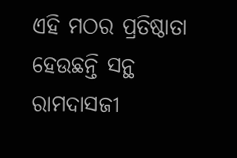ଏହି ମଠର ପ୍ରତିଷ୍ଠାତା ହେଉଛନ୍ତି ସନ୍ଥ ରାମଦାସଜୀ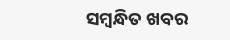ସମ୍ବନ୍ଧିତ ଖବର